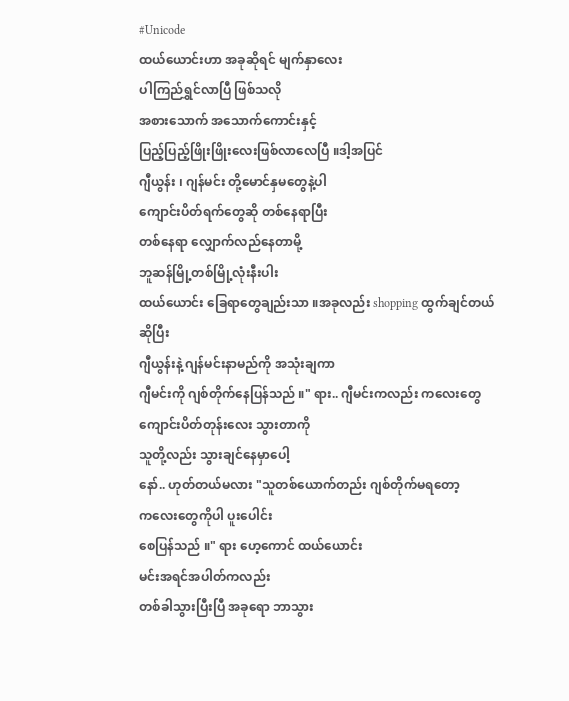#Unicode
ထယ်ယောင်းဟာ အခုဆိုရင် မျက်နှာလေး
ပါကြည်ရွှင်လာပြီ ဖြစ်သလို
အစားသောက် အသောက်ကောင်းနှင့်
ပြည့်ပြည့်ဖြိုးဖြိုးလေးဖြစ်လာလေပြီ ။ဒါ့အပြင်
ဂျီယွန်း ၊ ဂျန်မင်း တို့မောင်နှမတွေနဲ့ပါ
ကျောင်းပိတ်ရက်တွေဆို တစ်နေရာပြီး
တစ်နေရာ လျှောက်လည်နေတာမို့
ဘူဆန်မြို့တစ်မြို့လုံးနီးပါး
ထယ်ယောင်း ခြေရာတွေချည်းသာ ။အခုလည်း shopping ထွက်ချင်တယ်
ဆိုပြီး
ဂျီယွန်းနဲ့ ဂျန်မင်းနာမည်ကို အသုံးချကာ
ဂျီမင်းကို ဂျစ်တိုက်နေပြန်သည် ။" ရား.. ဂျီမင်းကလည်း ကလေးတွေ
ကျောင်းပိတ်တုန်းလေး သွားတာကို
သူတို့လည်း သွားချင်နေမှာပေါ့
နော်.. ဟုတ်တယ်မလား "သူတစ်ယောက်တည်း ဂျစ်တိုက်မရတော့
ကလေးတွေကိုပါ ပူးပေါင်း
စေပြန်သည် ။" ရား ဟေ့ကောင် ထယ်ယောင်း
မင်းအရင်အပါတ်ကလည်း
တစ်ခါသွားပြီးပြီ အခုရော ဘာသွား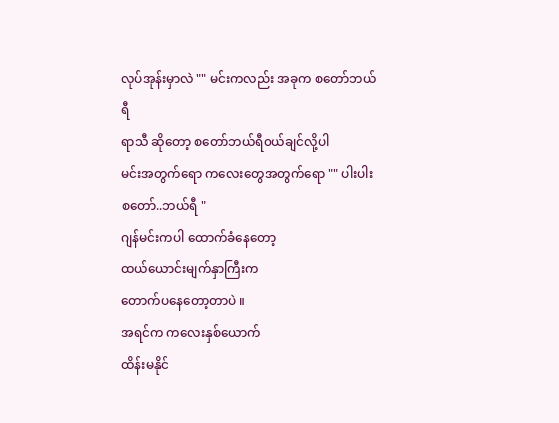လုပ်အုန်းမှာလဲ "" မင်းကလည်း အခုက စတော်ဘယ်ရီ
ရာသီ ဆိုတော့ စတော်ဘယ်ရီ၀ယ်ချင်လို့ပါ
မင်းအတွက်ရော ကလေးတွေအတွက်ရော "" ပါးပါး စတော်..ဘယ်ရီ "
ဂျန်မင်းကပါ ထောက်ခံနေတော့
ထယ်ယောင်းမျက်နှာကြီးက
တောက်ပနေတော့တာပဲ ။
အရင်က ကလေးနှစ်ယောက်
ထိန်းမနိုင်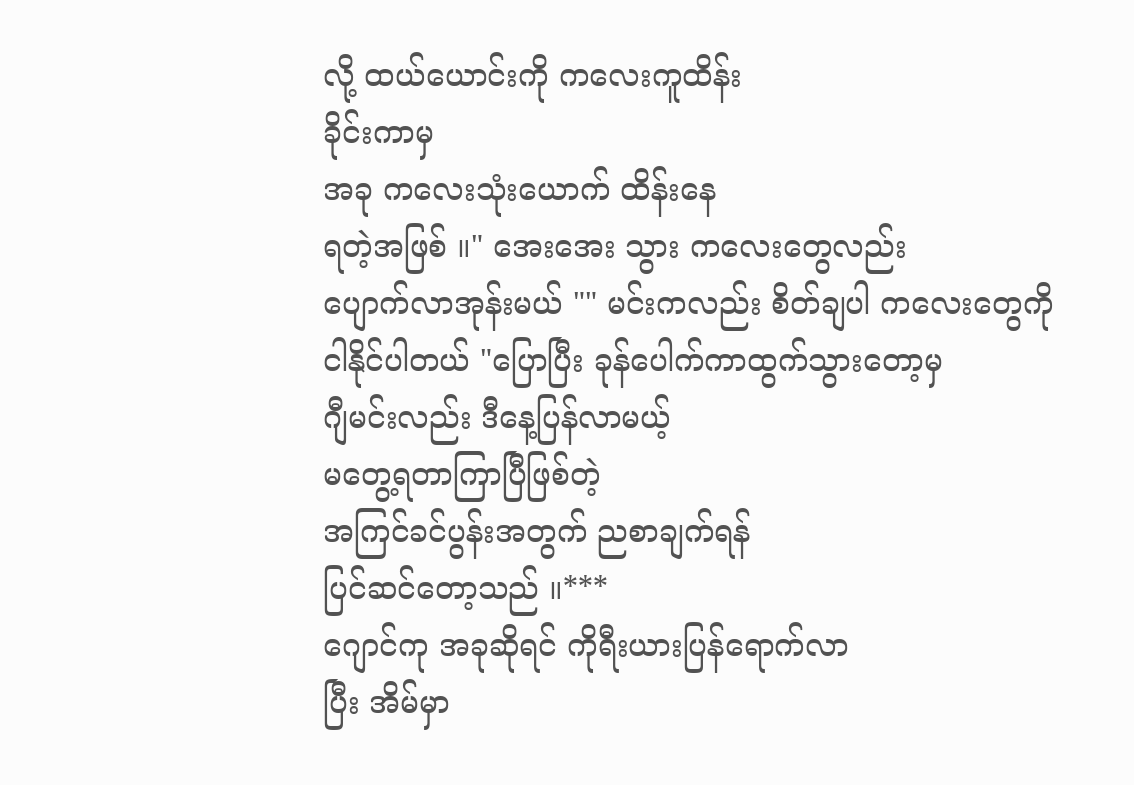လို့ ထယ်ယောင်းကို ကလေးကူထိန်း
ခိုင်းကာမှ
အခု ကလေးသုံးယောက် ထိန်းနေ
ရတဲ့အဖြစ် ။" အေးအေး သွား ကလေးတွေလည်း
ပျောက်လာအုန်းမယ် "" မင်းကလည်း စိတ်ချပါ ကလေးတွေကို
ငါနိုင်ပါတယ် "ပြောပြီး ခုန်ပေါက်ကာထွက်သွားတော့မှ
ဂျီမင်းလည်း ဒီနေ့ပြန်လာမယ့်
မတွေ့ရတာကြာပြီဖြစ်တဲ့
အကြင်ခင်ပွန်းအတွက် ညစာချက်ရန်
ပြင်ဆင်တော့သည် ။***
ဂျောင်ကု အခုဆိုရင် ကိုရီးယားပြန်ရောက်လာ
ပြီး အိမ်မှာ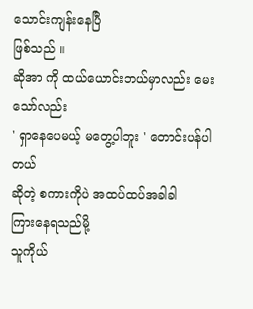သောင်းကျန်းနေပြီ
ဖြစ်သည် ။
ဆိုအာ ကို ထယ်ယောင်းဘယ်မှာလည်း မေး
သော်လည်း
' ရှာနေပေမယ့် မတွေ့ပါဘူး ' တောင်းပန်ပါတယ်
ဆိုတဲ့ စကားကိုပဲ အထပ်ထပ်အခါခါ
ကြားနေရသည်မို့
သူကိုယ်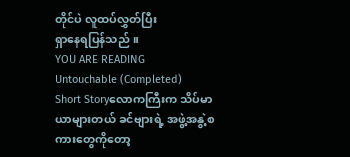တိုင်ပဲ လူထပ်လွှတ်ပြီး
ရှာနေရပြန်သည် ။
YOU ARE READING
Untouchable (Completed)
Short Storyလောကကြီးက သိပ်မာယာများတယ် ခင်ဗျားရဲ့ အဖွဲ့အနွဲ့စကားတွေကိုတော့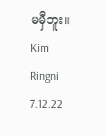မမှီဘူး။ Kim Ringni 7.12.22